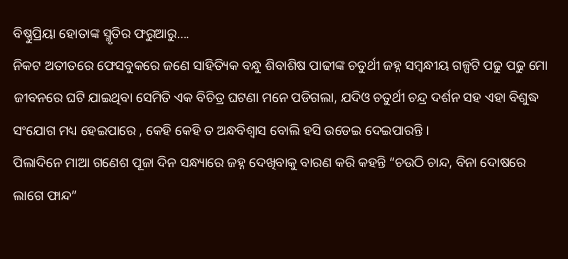ବିଷ୍ଣୁପ୍ରିୟା ହୋତାଙ୍କ ସ୍ମୃତିର ଫରୁଆରୁ….
ନିକଟ ଅତୀତରେ ଫେସବୁକରେ ଜଣେ ସାହିତ୍ୟିକ ବନ୍ଧୁ ଶିବାଶିଷ ପାଢୀଙ୍କ ଚତୁର୍ଥୀ ଜହ୍ନ ସମ୍ବନ୍ଧୀୟ ଗଳ୍ପଟି ପଢୁ ପଢୁ ମୋ ଜୀବନରେ ଘଟି ଯାଇଥିବା ସେମିତି ଏକ ବିଚିତ୍ର ଘଟଣା ମନେ ପଡିଗଲା, ଯଦିଓ ଚତୁର୍ଥୀ ଚନ୍ଦ୍ର ଦର୍ଶନ ସହ ଏହା ବିଶୁଦ୍ଧ ସଂଯୋଗ ମଧ୍ୟ ହେଇପାରେ , କେହି କେହି ତ ଅନ୍ଧବିଶ୍ୱାସ ବୋଲି ହସି ଉଡେଇ ଦେଇପାରନ୍ତି ।
ପିଲାଦିନେ ମାଆ ଗଣେଶ ପୂଜା ଦିନ ସନ୍ଧ୍ୟାରେ ଜହ୍ନ ଦେଖିବାକୁ ବାରଣ କରି କହନ୍ତି “ଚଉଠି ଚାନ୍ଦ, ବିନା ଦୋଷରେ ଲାଗେ ଫାନ୍ଦ”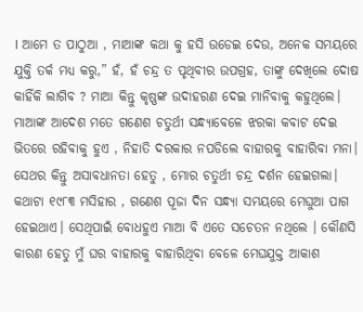। ଆମେ ତ ପାଠୁଆ , ମାଆଙ୍କ କଥା କୁ ହସି ଉଡେଇ ଦେଉ, ଅନେକ ସମୟରେ ଯୁକ୍ତି ତର୍କ ମଧ୍ୟ କରୁ,” ହଁ, ହଁ ଚନ୍ଦ୍ର ତ ପୃଥିବୀର ଉପଗ୍ରହ, ତାଙ୍କୁ ଦେଖିଲେ ଦୋଷ କାହିଁକି ଲାଗିବ ? ମାଆ କିନ୍ତୁ କୃଷ୍ଣଙ୍କ ଉଦାହରଣ ଦେଇ ମାନିବାକୁ କହୁଥିଲେ। ମାଆଙ୍କ ଆଦେଶ ମତେ ଗଣେଶ ଚତୁର୍ଥୀ ସନ୍ଧ୍ୟାବେଳେ ଝରକା କବାଟ ଦେଇ ଭିତରେ ରହିବାକୁ ହୁଏ , ନିହାତି ଦରକାର ନପଡିଲେ ବାହାରକୁ ବାହାରିବା ମନା। ସେଥର କିନ୍ତୁ ଅସାବଧାନତା ହେତୁ , ମୋର ଚତୁର୍ଥୀ ଚନ୍ଦ୍ର ଦର୍ଶନ ହେଇଗଲା।
କଥାଟା ୧୯୮୩ ମସିହାର , ଗଣେଶ ପୂଜା ଦିନ ସନ୍ଧ୍ୟା ସମୟରେ ମେଘୁଆ ପାଗ ହେଇଥାଏ। ସେଥିପାଇଁ ବୋଧହୁଏ ମାଆ ବି ଏତେ ସଚେତନ ନଥିଲେ । କୌଣସି କାରଣ ହେତୁ ମୁଁ ଘର ବାହାରକୁ ବାହାରିଥିବା ବେଳେ ମେଘଯୁକ୍ତ ଆକାଶ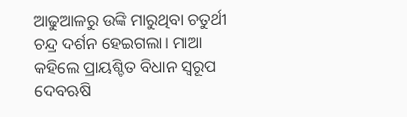ଆଢୁଆଳରୁ ଉଙ୍କି ମାରୁଥିବା ଚତୁର୍ଥୀ ଚନ୍ଦ୍ର ଦର୍ଶନ ହେଇଗଲା। ମାଆ କହିଲେ ପ୍ରାୟଶ୍ଚିତ ବିଧାନ ସ୍ବରୂପ ଦେବଋଷି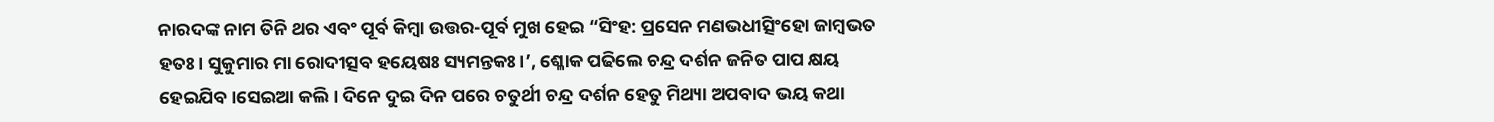ନାରଦଙ୍କ ନାମ ତିନି ଥର ଏବଂ ପୂର୍ବ କିମ୍ବା ଉତ୍ତର-ପୂର୍ବ ମୁଖ ହେଇ “ସିଂହ: ପ୍ରସେନ ମଣଭଧୀତ୍ସିଂହୋ ଜାମ୍ବଭତ ହତଃ। ସୁକୁମାର ମା ରୋଦୀତ୍ସବ ହୟେଷଃ ସ୍ୟମନ୍ତକଃ।’, ଶ୍ଳୋକ ପଢିଲେ ଚନ୍ଦ୍ର ଦର୍ଶନ ଜନିତ ପାପ କ୍ଷୟ ହେଇଯିବ।ସେଇଆ କଲି। ଦିନେ ଦୁଇ ଦିନ ପରେ ଚତୁର୍ଥୀ ଚନ୍ଦ୍ର ଦର୍ଶନ ହେତୁ ମିଥ୍ୟା ଅପବାଦ ଭୟ କଥା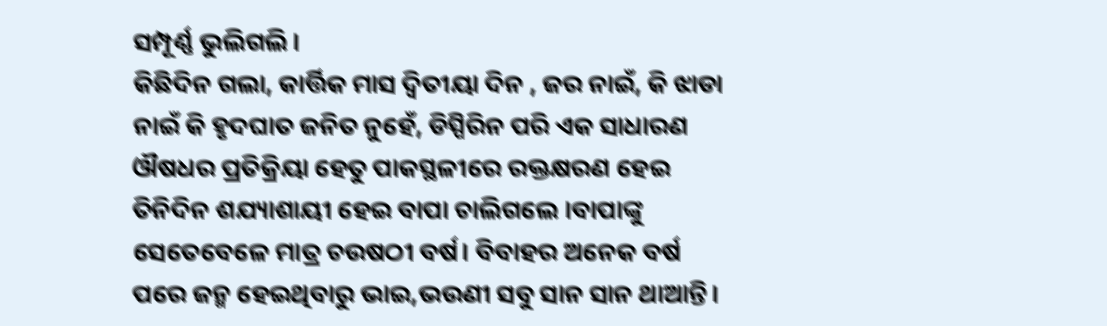ସମ୍ପୂର୍ଣ୍ଣ ଭୁଲିଗଲି।
କିଛିଦିନ ଗଲା, କାର୍ତ୍ତିକ ମାସ ଦ୍ଵିତୀୟା ଦିନ , ଜର ନାଇଁ, କି ଝାଡା ନାଇଁ କି ହୃଦଘାତ ଜନିତ ନୁହେଁ, ଡିସ୍ପିରିନ ପରି ଏକ ସାଧାରଣ ଔଷଧର ପ୍ରତିକ୍ରିୟା ହେତୁ ପାକସ୍ଥଳୀରେ ରକ୍ତକ୍ଷରଣ ହେଇ ତିନିଦିନ ଶଯ୍ୟାଶାୟୀ ହେଇ ବାପା ଚାଲିଗଲେ ।ବାପାଙ୍କୁ ସେତେବେଳେ ମାତ୍ର ଚଉଷଠୀ ବର୍ଷ। ବିବାହର ଅନେକ ବର୍ଷ ପରେ ଜନ୍ମ ହେଇଥିବାରୁ ଭାଇ,ଭଉଣୀ ସବୁ ସାନ ସାନ ଥାଆନ୍ତି।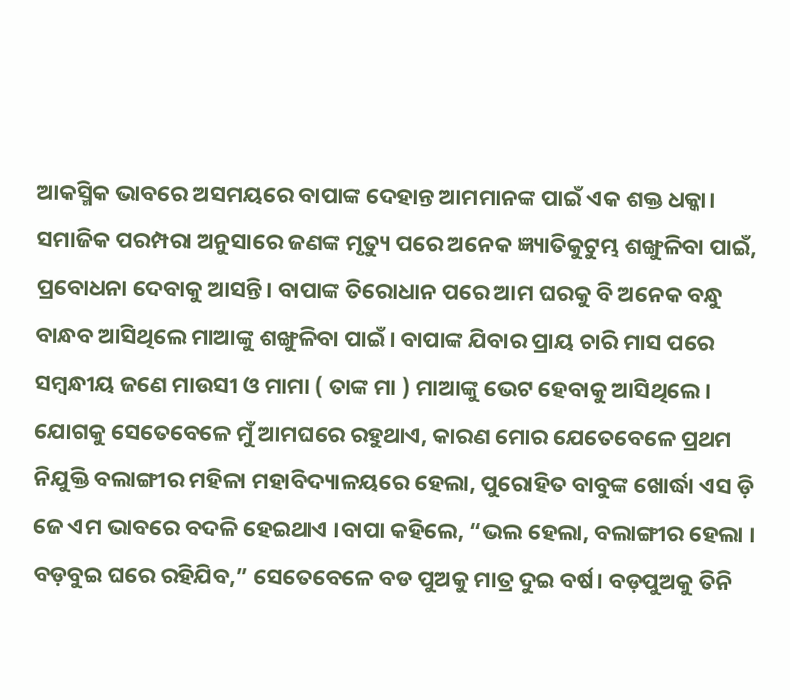ଆକସ୍ମିକ ଭାବରେ ଅସମୟରେ ବାପାଙ୍କ ଦେହାନ୍ତ ଆମମାନଙ୍କ ପାଇଁ ଏକ ଶକ୍ତ ଧକ୍କା।
ସମାଜିକ ପରମ୍ପରା ଅନୁସାରେ ଜଣଙ୍କ ମୃତ୍ୟୁ ପରେ ଅନେକ ଜ୍ଞ୍ୟାତିକୁଟୁମ୍ଭ ଶଙ୍ଖୁଳିବା ପାଇଁ, ପ୍ରବୋଧନା ଦେବାକୁ ଆସନ୍ତି। ବାପାଙ୍କ ତିରୋଧାନ ପରେ ଆମ ଘରକୁ ବି ଅନେକ ବନ୍ଧୁ ବାନ୍ଧବ ଆସିଥିଲେ ମାଆଙ୍କୁ ଶଙ୍ଖୁଳିବା ପାଇଁ। ବାପାଙ୍କ ଯିବାର ପ୍ରାୟ ଚାରି ମାସ ପରେ ସମ୍ବନ୍ଧୀୟ ଜଣେ ମାଉସୀ ଓ ମାମା ( ତାଙ୍କ ମା ) ମାଆଙ୍କୁ ଭେଟ ହେବାକୁ ଆସିଥିଲେ। ଯୋଗକୁ ସେତେବେଳେ ମୁଁ ଆମଘରେ ରହୁଥାଏ, କାରଣ ମୋର ଯେତେବେଳେ ପ୍ରଥମ ନିଯୁକ୍ତି ବଲାଙ୍ଗୀର ମହିଳା ମହାବିଦ୍ୟାଳୟରେ ହେଲା, ପୁରୋହିତ ବାବୁଙ୍କ ଖୋର୍ଦ୍ଧା ଏସ ଡ଼ି ଜେ ଏମ ଭାବରେ ବଦଳି ହେଇଥାଏ ।ବାପା କହିଲେ, “ଭଲ ହେଲା, ବଲାଙ୍ଗୀର ହେଲା । ବଡ଼ବୁଇ ଘରେ ରହିଯିବ,” ସେତେବେଳେ ବଡ ପୁଅକୁ ମାତ୍ର ଦୁଇ ବର୍ଷ। ବଡ଼ପୁଅକୁ ତିନି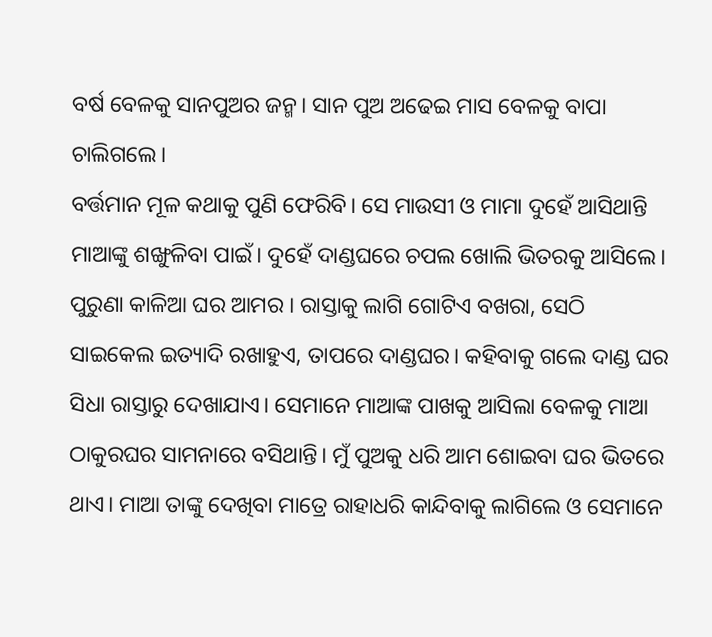ବର୍ଷ ବେଳକୁ ସାନପୁଅର ଜନ୍ମ। ସାନ ପୁଅ ଅଢେଇ ମାସ ବେଳକୁ ବାପା ଚାଲିଗଲେ।
ବର୍ତ୍ତମାନ ମୂଳ କଥାକୁ ପୁଣି ଫେରିବି। ସେ ମାଉସୀ ଓ ମାମା ଦୁହେଁ ଆସିଥାନ୍ତି ମାଆଙ୍କୁ ଶଙ୍ଖୁଳିବା ପାଇଁ। ଦୁହେଁ ଦାଣ୍ଡଘରେ ଚପଲ ଖୋଲି ଭିତରକୁ ଆସିଲେ। ପୁରୁଣା କାଳିଆ ଘର ଆମର । ରାସ୍ତାକୁ ଲାଗି ଗୋଟିଏ ବଖରା, ସେଠି ସାଇକେଲ ଇତ୍ୟାଦି ରଖାହୁଏ, ତାପରେ ଦାଣ୍ଡଘର। କହିବାକୁ ଗଲେ ଦାଣ୍ଡ ଘର ସିଧା ରାସ୍ତାରୁ ଦେଖାଯାଏ। ସେମାନେ ମାଆଙ୍କ ପାଖକୁ ଆସିଲା ବେଳକୁ ମାଆ ଠାକୁରଘର ସାମନାରେ ବସିଥାନ୍ତି। ମୁଁ ପୁଅକୁ ଧରି ଆମ ଶୋଇବା ଘର ଭିତରେ ଥାଏ। ମାଆ ତାଙ୍କୁ ଦେଖିବା ମାତ୍ରେ ରାହାଧରି କାନ୍ଦିବାକୁ ଲାଗିଲେ ଓ ସେମାନେ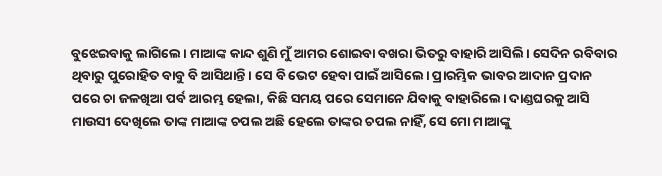ବୁଝେଇବାକୁ ଲାଗିଲେ। ମାଆଙ୍କ କାନ୍ଦ ଶୁଣି ମୁଁ ଆମର ଶୋଇବା ବଖରା ଭିତରୁ ବାହାରି ଆସିଲି। ସେଦିନ ରବିବାର ଥିବାରୁ ପୁରୋହିତ ବାବୁ ବି ଆସିଥାନ୍ତି। ସେ ବି ଭେଟ ହେବା ପାଇଁ ଆସିଲେ। ପ୍ରାରମ୍ଭିକ ଭାବର ଆଦାନ ପ୍ରଦାନ ପରେ ଚା ଜଳଖିଆ ପର୍ବ ଆରମ୍ଭ ହେଲା, କିଛି ସମୟ ପରେ ସେମାନେ ଯିବାକୁ ବାହାରିଲେ। ଦାଣ୍ଡଘରକୁ ଆସି ମାଉସୀ ଦେଖିଲେ ତାଙ୍କ ମାଆଙ୍କ ଚପଲ ଅଛି ହେଲେ ତାଙ୍କର ଚପଲ ନାହିଁ, ସେ ମୋ ମାଆଙ୍କୁ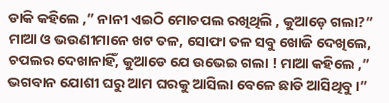ଡାକି କହିଲେ ,” ନାନୀ ଏଇଠି ମୋଚପଲ ରଖିଥିଲି , କୁଆଡ଼େ ଗଲା?” ମାଆ ଓ ଭଉଣୀମାନେ ଖଟ ତଳ, ସୋଫା ତଳ ସବୁ ଖୋଜି ଦେଖିଲେ, ଚପଲର ଦେଖାନାହିଁ, କୁଆଡେ ଯେ ଉଭେଇ ଗଲା ! ମାଆ କହିଲେ ,” ଭଗବାନ ଯୋଶୀ ଘରୁ ଆମ ଘରକୁ ଆସିଲା ବେଳେ ଛାଡି ଆସିଥିବୁ।”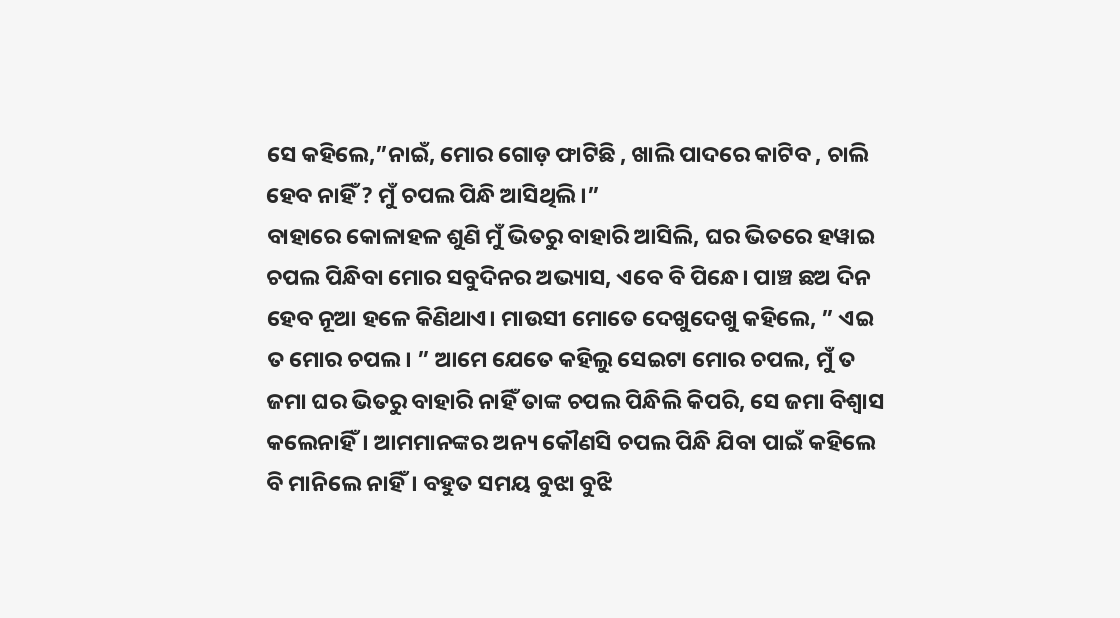ସେ କହିଲେ,”ନାଇଁ, ମୋର ଗୋଡ଼ ଫାଟିଛି , ଖାଲି ପାଦରେ କାଟିବ , ଚାଲି ହେବ ନାହିଁ ? ମୁଁ ଚପଲ ପିନ୍ଧି ଆସିଥିଲି।”
ବାହାରେ କୋଳାହଳ ଶୁଣି ମୁଁ ଭିତରୁ ବାହାରି ଆସିଲି, ଘର ଭିତରେ ହୱାଇ ଚପଲ ପିନ୍ଧିବା ମୋର ସବୁଦିନର ଅଭ୍ୟାସ, ଏବେ ବି ପିନ୍ଧେ। ପାଞ୍ଚ ଛଅ ଦିନ ହେବ ନୂଆ ହଳେ କିଣିଥାଏ। ମାଉସୀ ମୋତେ ଦେଖୁଦେଖୁ କହିଲେ, ” ଏଇ ତ ମୋର ଚପଲ। ” ଆମେ ଯେତେ କହିଲୁ ସେଇଟା ମୋର ଚପଲ, ମୁଁ ତ ଜମା ଘର ଭିତରୁ ବାହାରି ନାହିଁ ତାଙ୍କ ଚପଲ ପିନ୍ଧିଲି କିପରି, ସେ ଜମା ବିଶ୍ୱାସ କଲେନାହିଁ। ଆମମାନଙ୍କର ଅନ୍ୟ କୌଣସି ଚପଲ ପିନ୍ଧି ଯିବା ପାଇଁ କହିଲେ ବି ମାନିଲେ ନାହିଁ। ବହୁତ ସମୟ ବୁଝା ବୁଝି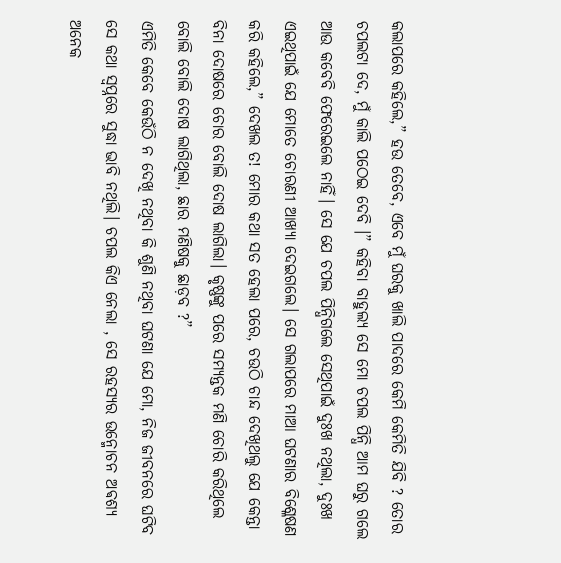କଲାପରେ କହିଲେ,” ହଉ ତେବେ, ଏବେ ମୁଁ ଘରକୁ ଖାଲି ପାଦରେ କେମି କେମିତି ଯିବି ? ତୋର ଚପଲଟା ଦେ, ମୁଁ କାଲି ପଠେଇ ଦେବି ।” କହିବା ବାହୁଲ୍ୟ ସେ ମୋ ଚପଲ ପିନ୍ଧି ଆମ ଘରୁ ଗଲେ ଆଉ କବେବି ଫେରେଇଲେ ନାହିଁ। ସେ ଯେ ଚପଲ ପିନ୍ଧିଗଲେ ସେଥିପାଇଁ ଦୁଃଖ ନଥିଲା, ଦୁଃଖ ଏଇଥିପାଇଁ ଯେ ମୋତେ ଚୋରଣୀ ଆଖ୍ୟା ଦେଇଗଲେ। ସେ ଗଲାପରେ ମାଆ ଘଟଣାର ବିଶ୍ଳେଷଣ କରି କହିଲେ,” ଦେଖଲ ତ! ମୋର କଥା ସତ ହେଲା ପରେ, ଚଉଠି ଚାନ୍ଦ ଦେଖିଥଲୁ ଯେ କେନ୍ତା ବିନା ଦୋଷରେ ଚୋର ବୋଲି ଦୋଷ ଲାଗିଲା। କୃଷ୍ଣଙ୍କୁ ପରେ ସମ୍ୟନ୍ତକ ମଣି ଚୋରି କରିଥିଲେ ବୋଲି ବୋଲି ଦୋଷ ଲାଗିଥିଲା, ଛାର ମଣିଷକୁ ଛାଡ଼ବ ?”
ଏମିତି କେବେ କେଉଁଠି ନ ଦେଖି ନଥିବା କି ଶୁଣି ନଥିବା ଘଟଣା ଯେ ମୋ, ନିଜ ଜୀବନରେ ଘଟିବ ସେ କଥା ସ୍ୱପ୍ନରେ ସୁଦ୍ଧା ଭାବି ନଥିଲି। ଚପଲ କିଏ ନେଲା , ସେ ରହସ୍ୟର ଉନ୍ମୋଚନ ଅଵଶ୍ୟ ଅନେକ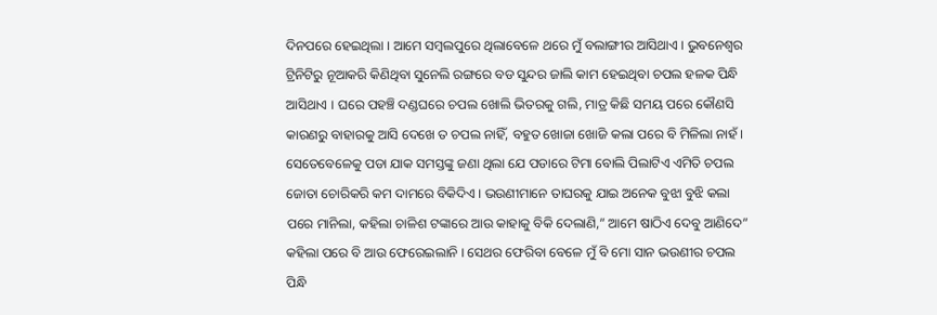ଦିନପରେ ହେଇଥିଲା । ଆମେ ସମ୍ବଲପୁରେ ଥିଲାବେଳେ ଥରେ ମୁଁ ବଲାଙ୍ଗୀର ଆସିଥାଏ। ଭୁବନେଶ୍ୱର ଟ୍ରିନିଟିରୁ ନୂଆକରି କିଣିଥିବା ସୁନେଲି ରଙ୍ଗରେ ବଡ ସୁନ୍ଦର ଜାଲି କାମ ହେଇଥିବା ଚପଲ ହଳକ ପିନ୍ଧି ଆସିଥାଏ । ଘରେ ପହଞ୍ଚି ଦଣ୍ଡଘରେ ଚପଲ ଖୋଲି ଭିତରକୁ ଗଲି, ମାତ୍ର କିଛି ସମୟ ପରେ କୌଣସି କାରଣରୁ ବାହାରକୁ ଆସି ଦେଖେ ତ ଚପଲ ନାହିଁ, ବହୁତ ଖୋଜା ଖୋଜି କଲା ପରେ ବି ମିଳିଲା ନାହଁ। ସେତେବେଳେକୁ ପଡା ଯାକ ସମସ୍ତଙ୍କୁ ଜଣା ଥିଲା ଯେ ପଡାରେ ଟିମା ବୋଲି ପିଲାଟିଏ ଏମିତି ଚପଲ ଜୋତା ଚୋରିକରି କମ ଦାମରେ ବିକିଦିଏ। ଭଉଣୀମାନେ ତାଘରକୁ ଯାଇ ଅନେକ ବୁଝା ବୁଝି କଲା ପରେ ମାନିଲା, କହିଲା ଚାଳିଶ ଟଙ୍କାରେ ଆଉ କାହାକୁ ବିକି ଦେଲାଣି,” ଆମେ ଷାଠିଏ ଦେବୁ ଆଣିଦେ” କହିଲା ପରେ ବି ଆଉ ଫେରେଇଲାନି । ସେଥର ଫେରିବା ବେଳେ ମୁଁ ବି ମୋ ସାନ ଭଉଣୀର ଚପଲ ପିନ୍ଧି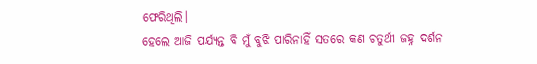ଫେରିଥିଲି।
ହେଲେ ଆଜି ପର୍ଯ୍ୟନ୍ତ ବି ମୁଁ ବୁଝି ପାରିନାହିଁ ସତରେ କଣ ଚତୁର୍ଥୀ ଜହ୍ନ ଦର୍ଶନ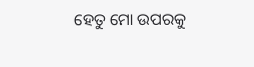ହେତୁ ମୋ ଉପରକୁ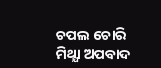ଚପଲ ଚୋରି ମିଥ୍ଯା ଅପବାଦ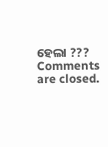ହେଲା ???
Comments are closed.